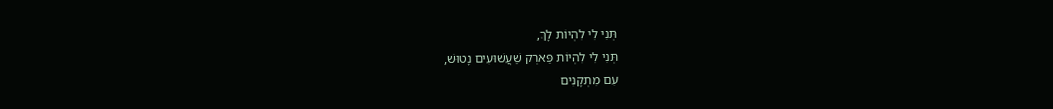תְּנִי לִי לִהְיוֹת לָךְ,
תְּנִי לִי לִהְיוֹת פַּארְק שַׁעֲשׁוּעִים נָטוּשׁ,
עִם מִתְקָנִים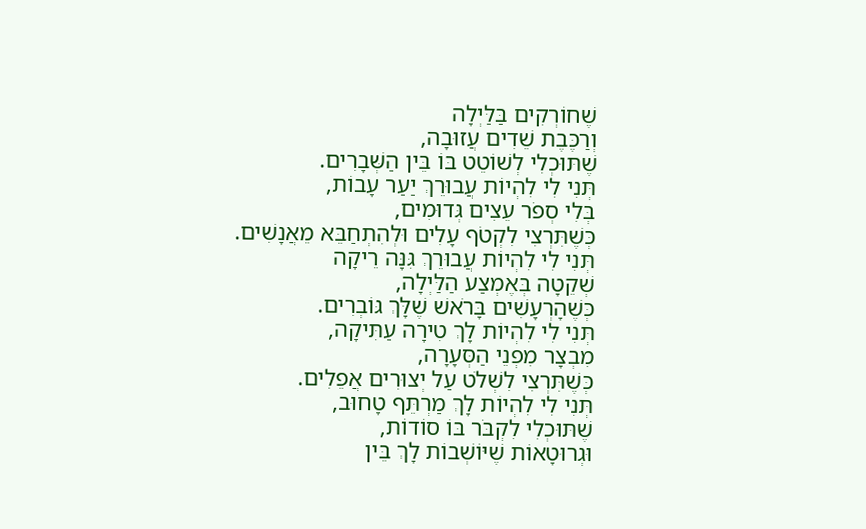שֶׁחוֹרְקִים בַּלַּיְלָה
וְרַכֶּבֶת שֵׁדִים עֲזוּבָה,
שֶׁתּוּכְלִי לְשׁוֹטֵט בּוֹ בֵּין הַשְּׁבָרִים.
תְּנִי לִי לִהְיוֹת עֲבוּרֵךְ יַעַר עָבוֹת,
בְּלִי סְפֹר עֵצִים גְּדוּמִים,
כְּשֶׁתִּרְצִי לִקְטֹף עָלִים וּלְהִתְחַבֵּא מֵאֲנָשִׁים.
תְּנִי לִי לִהְיוֹת עֲבוּרֵךְ גִּנָּה רֵיקָה
שְׁקֵטָה בְּאֶמְצַע הַלַּיְלָה,
כְּשֶׁהָרְעָשִׁים בָּרֹאשׁ שֶׁלָּךְ גּוֹבְרִים.
תְּנִי לִי לִהְיוֹת לָךְ טִירָה עַתִּיקָה,
מִבְצָר מִפְנֵי הַסְּעָרָה,
כְּשֶׁתִּרְצִי לִשְׁלֹט עַל יְצוּרִים אֲפֵלִים.
תְּנִי לִי לִהְיוֹת לָךְ מַרְתֵּף טָחוּב,
שֶׁתּוּכְלִי לִקְבֹּר בּוֹ סוֹדוֹת,
וּגְרוּטָאוֹת שֶׁיּוֹשְׁבוֹת לָךְ בֵּין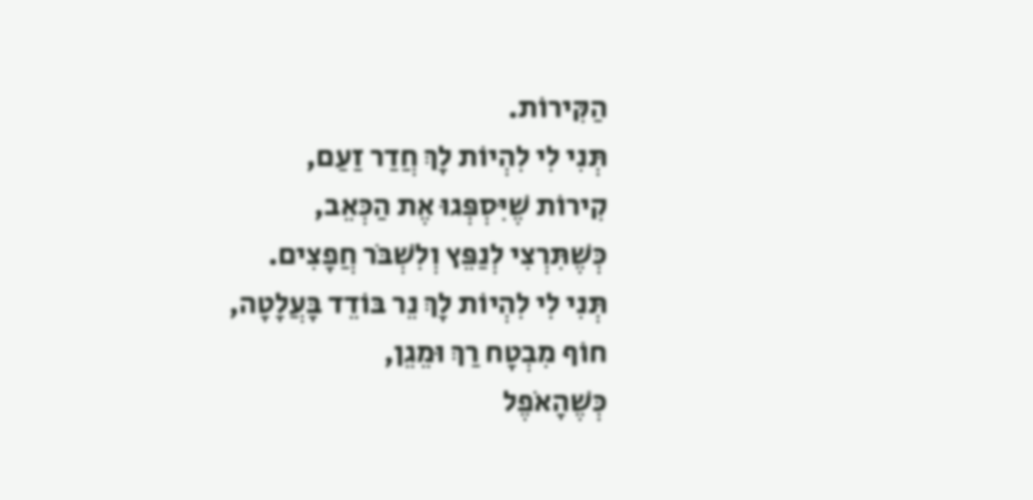הַקִּירוֹת.
תְּנִי לִי לִהְיוֹת לָךְ חֲדַר זַעַם,
קִירוֹת שֶׁיִּסְפְּגוּ אֶת הַכְּאֵב,
כְּשֶׁתִּרְצִי לְנַפֵּץ וְלִשְׁבֹּר חֲפָצִים.
תְּנִי לִי לִהְיוֹת לָךְ נֵר בּוֹדֵד בָּעֲלָטָה,
חוֹף מִבְטָח רַךְ וּמֵגֵן,
כְּשֶׁהָאֹפֶל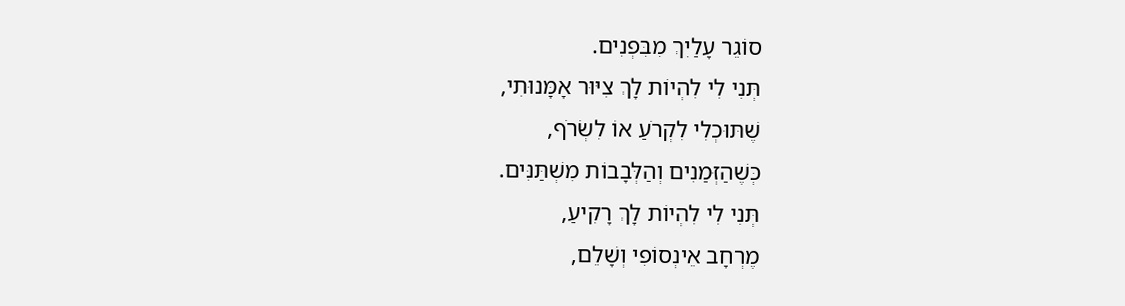סוֹגֵר עָלַיִךְ מִבִּפְנִים.
תְּנִי לִי לִהְיוֹת לָךְ צִיּוּר אָמָּנוּתִי,
שֶׁתּוּכְלִי לִקְרֹעַ אוֹ לִשְׂרֹף,
כְּשֶׁהַזְּמַנִים וְהַלְּבָבוֹת מִשְׁתַּנִּים.
תְּנִי לִי לִהְיוֹת לָךְ רָקִיעַ,
מֶרְחָב אֵינְסוֹפִי וְשָׁלֵם,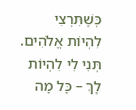כְּשֶׁתִּרְצִי לִהְיוֹת אֱלֹהִים.
תְּנִי לִי לִהְיוֹת לָךְ – כָּל מָה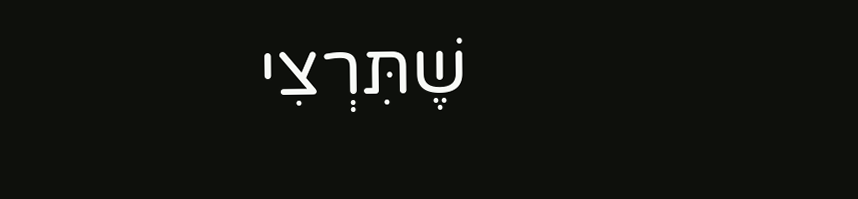שֶׁתִּרְצִי